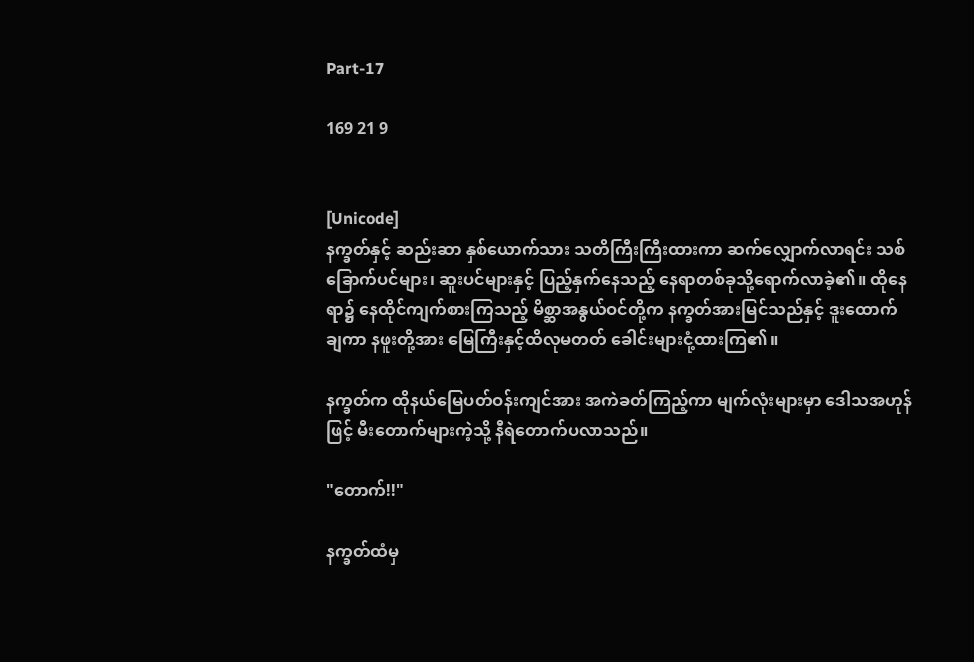Part-17

169 21 9


[Unicode]
နက္ခတ်နှင့် ဆည်းဆာ နှစ်ယောက်သား သတိကြီးကြီးထားကာ ဆက်လျှောက်လာရင်း သစ်ခြောက်ပင်များ၊ ဆူးပင်များနှင့် ပြည့်နှက်နေသည့် နေရာတစ်ခုသို့ရောက်လာခဲ့၏။ ထိုနေရာ၌ နေထိုင်ကျက်စားကြသည့် မိစ္ဆာအနွယ်ဝင်တို့က နက္ခတ်အားမြင်သည်နှင့် ဒူးထောက်ချကာ နဖူးတို့အား မြေကြီးနှင့်ထိလုမတတ် ခေါင်းများငုံ့ထားကြ၏။

နက္ခတ်က ထိုနယ်မြေပတ်ဝန်းကျင်အား အကဲခတ်ကြည့်ကာ မျက်လုံးများမှာ ဒေါသအဟုန်ဖြင့် မီးတောက်များကဲ့သို့ နီရဲတောက်ပလာသည်။

"တောက်!!"

နက္ခတ်ထံမှ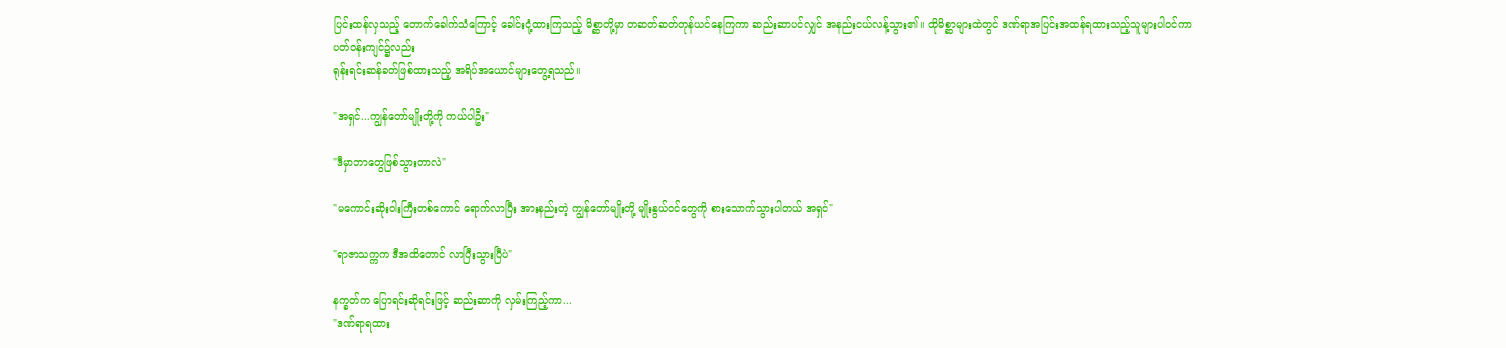ပြင်းထန်လှသည့် တောက်ခေါက်သံကြောင့် ခေါင်းငုံ့ထားကြသည့် မိစ္ဆာတို့မှာ တဆတ်ဆတ်တုန်ယင်နေကြကာ ဆည်းဆာပင်လျှင် အနည်းငယ်လန့်သွား၏။ ထိုမိစ္ဆာများထဲတွင် ဒဏ်ရာအပြင်းအထန်ရထားသည့်သူများပါဝင်ကာ ပတ်ဝန်းကျင်၌လည်း
ရုန်းရင်းဆန်ခတ်ဖြစ်ထားသည့် အရိပ်အယောင်များတွေ့ရသည်။

"အရှင်...ကျွန်တော်မျိုးတို့ကို ကယ်ပါဦး"

"ဒီမှာဘာတွေဖြစ်သွားတာလဲ"

"မကောင်းဆိုးဝါးကြီးတစ်ကောင် ရောက်လာပြီး အားနည်းတဲ့ ကျွန်တော်မျိုးတို့ မျိုးနွယ်ဝင်တွေကို စားသောက်သွားပါတယ် အရှင်"

"ရာဇာသက္ကက ဒီအထိတောင် လာပြီးသွားပြီပဲ"

နက္ခတ်က ပြောရင်းဆိုရင်းဖြင့် ဆည်းဆာကို လှမ်းကြည့်ကာ...
"ဒဏ်ရာရထား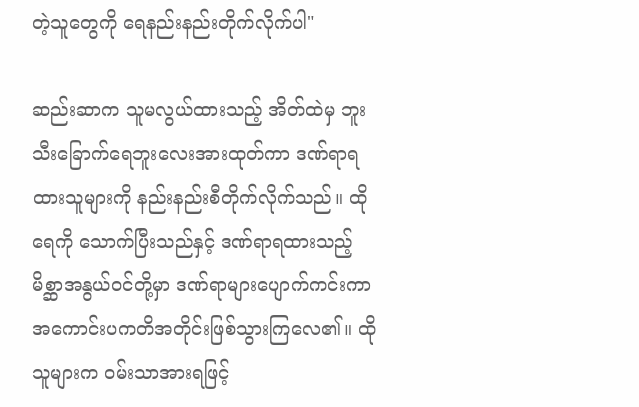တဲ့သူတွေကို ရေနည်းနည်းတိုက်လိုက်ပါ"

ဆည်းဆာက သူမလွယ်ထားသည့် အိတ်ထဲမှ ဘူးသီးခြောက်ရေဘူးလေးအားထုတ်ကာ ဒဏ်ရာရထားသူများကို နည်းနည်းစီတိုက်လိုက်သည်။ ထိုရေကို သောက်ပြီးသည်နှင့် ဒဏ်ရာရထားသည့် မိစ္ဆာအနွယ်ဝင်တို့မှာ ဒဏ်ရာများပျောက်ကင်းကာ အကောင်းပကတိအတိုင်းဖြစ်သွားကြလေ၏။ ထိုသူများက ဝမ်းသာအားရဖြင့်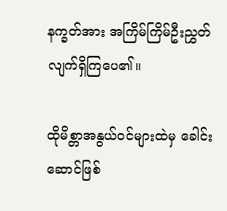နက္ခတ်အား အကြိမ်ကြိမ်ဦးညွှတ်လျက်ရှိကြပေ၏။

ထိုမိစ္တာအနွယ်ဝင်များထဲမှ ခေါင်းဆောင်ဖြစ်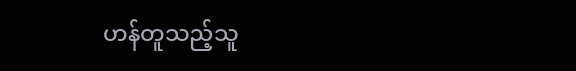ဟန်တူသည့်သူ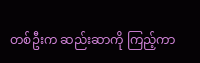တစ်ဦးက ဆည်းဆာကို ကြည့်ကာ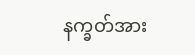နက္ခတ်အား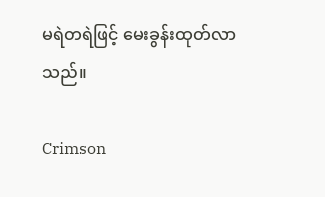မရဲတရဲဖြင့် မေးခွန်းထုတ်လာသည်။

Crimson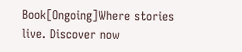Book[Ongoing]Where stories live. Discover now